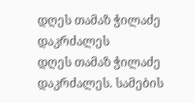დღეს თამაზ ჭილაძე დაკრძალეს
დღეს თამაზ ჭილაძე დაკრძალეს. სამების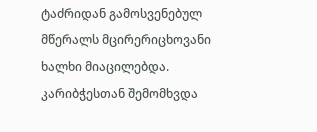ტაძრიდან გამოსვენებულ მწერალს მცირერიცხოვანი ხალხი მიაცილებდა. კარიბჭესთან შემომხვდა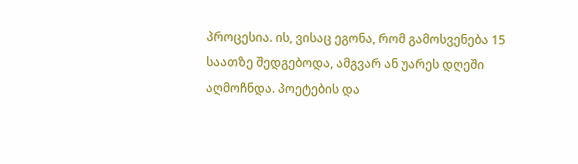პროცესია. ის, ვისაც ეგონა, რომ გამოსვენება 15 საათზე შედგებოდა, ამგვარ ან უარეს დღეში აღმოჩნდა. პოეტების და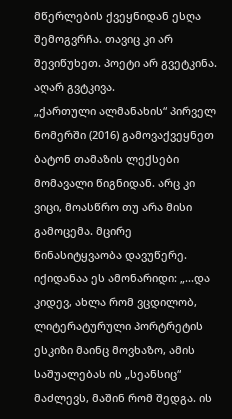მწერლების ქვეყნიდან ესღა შემოგვრჩა. თავიც კი არ შევიწუხეთ. პოეტი არ გვეტკინა. აღარ გვტკივა.
„ქართული ალმანახის“ პირველ ნომერში (2016) გამოვაქვეყნეთ ბატონ თამაზის ლექსები მომავალი წიგნიდან. არც კი ვიცი, მოასწრო თუ არა მისი გამოცემა. მცირე წინასიტყვაობა დავუწერე. იქიდანაა ეს ამონარიდი: „...და კიდევ, ახლა რომ ვცდილობ, ლიტერატურული პორტრეტის ესკიზი მაინც მოვხაზო, ამის საშუალებას ის „სეანსიც“ მაძლევს, მაშინ რომ შედგა. ის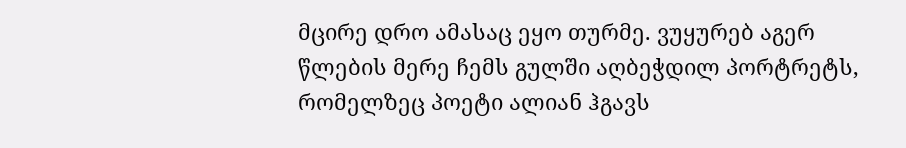მცირე დრო ამასაც ეყო თურმე. ვუყურებ აგერ წლების მერე ჩემს გულში აღბეჭდილ პორტრეტს, რომელზეც პოეტი ალიან ჰგავს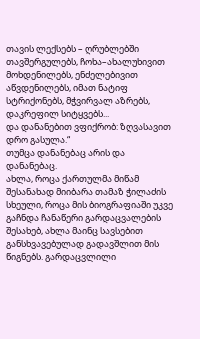თავის ლექსებს – ღრუბლებში თავშერგულებს, ჩოხა–ახალუხივით მოხდენილებს, ენძელებივით აწვდენილებს, იმათ ნატიფ სტრიქონებს, მჭვირვალ აზრებს, დაკრეფილ სიტყვებს...
და დანანებით ვფიქრობ: ზღვასავით დრო გასულა.“
თუმცა დანანებაც არის და დანანებაც.
ახლა, როცა ქართულმა მიწამ შესანახად მიიბარა თამაზ ჭილაძის სხეული, როცა მის ბიოგრაფიაში უკვე გაჩნდა ჩანაწერი გარდაცვალების შესახებ, ახლა მაინც სავსებით განსხვავებულად გადავშლით მის წიგნებს. გარდაცვლილი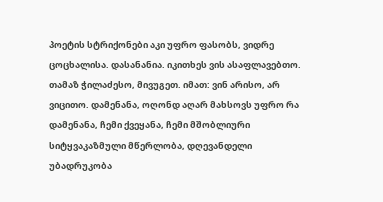პოეტის სტრიქონები აკი უფრო ფასობს, ვიდრე ცოცხალისა. დასანანია. იკითხეს ვის ასაფლავებთო. თამაზ ჭილაძესო, მივუგეთ. იმათ: ვინ არისო, არ ვიცითო. დამენანა, ოღონდ აღარ მახსოვს უფრო რა დამენანა, ჩემი ქვეყანა, ჩემი მშობლიური სიტყვაკაზმული მწერლობა, დღევანდელი უბადრუკობა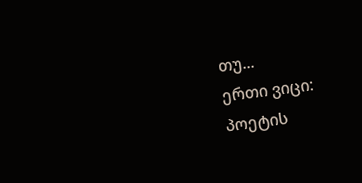თუ...
ერთი ვიცი: პოეტის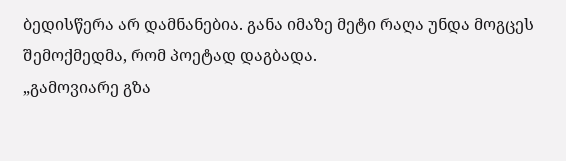ბედისწერა არ დამნანებია. განა იმაზე მეტი რაღა უნდა მოგცეს შემოქმედმა, რომ პოეტად დაგბადა.
„გამოვიარე გზა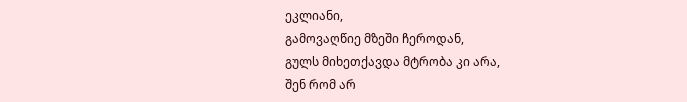ეკლიანი,
გამოვაღწიე მზეში ჩეროდან,
გულს მიხეთქავდა მტრობა კი არა,
შენ რომ არ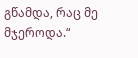გწამდა, რაც მე მჯეროდა.“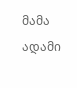მამა ადამი